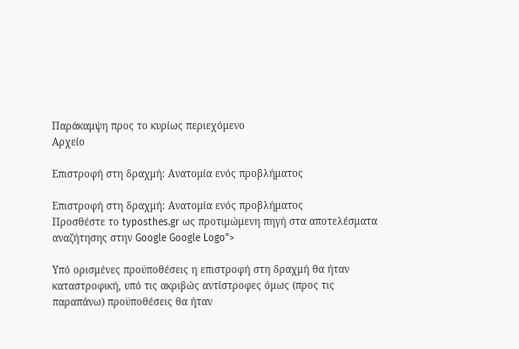Παράκαμψη προς το κυρίως περιεχόμενο
Αρχείο

Επιστροφή στη δραχμή: Ανατομία ενός προβλήματος

Επιστροφή στη δραχμή: Ανατομία ενός προβλήματος
Προσθέστε το typosthes.gr ως προτιμώμενη πηγή στα αποτελέσματα αναζήτησης στην Google Google Logo">

Yπό ορισμένες προϋποθέσεις η επιστροφή στη δραχμή θα ήταν καταστροφική, υπό τις ακριβώς αντίστροφες όμως (προς τις παραπάνω) προϋποθέσεις θα ήταν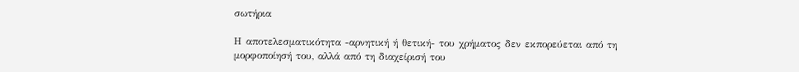σωτήρια

Η αποτελεσματικότητα -αρνητική ή θετική- του χρήματος δεν εκπορεύεται από τη μορφοποίησή του, αλλά από τη διαχείρισή του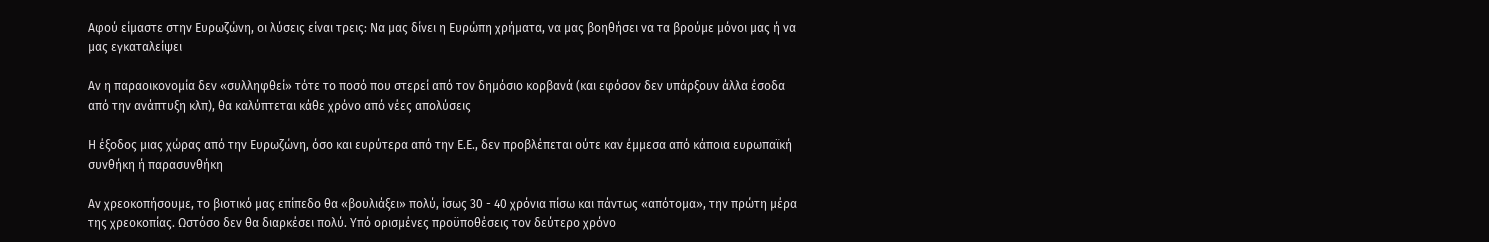Αφού είμαστε στην Ευρωζώνη, οι λύσεις είναι τρεις: Να μας δίνει η Ευρώπη χρήματα, να μας βοηθήσει να τα βρούμε μόνοι μας ή να μας εγκαταλείψει

Αν η παραοικονομία δεν «συλληφθεί» τότε το ποσό που στερεί από τον δημόσιο κορβανά (και εφόσον δεν υπάρξουν άλλα έσοδα από την ανάπτυξη κλπ), θα καλύπτεται κάθε χρόνο από νέες απολύσεις

Η έξοδος μιας χώρας από την Ευρωζώνη, όσο και ευρύτερα από την Ε.Ε., δεν προβλέπεται ούτε καν έμμεσα από κάποια ευρωπαϊκή συνθήκη ή παρασυνθήκη

Αν χρεοκοπήσουμε, το βιοτικό μας επίπεδο θα «βουλιάξει» πολύ, ίσως 30 - 40 χρόνια πίσω και πάντως «απότομα», την πρώτη μέρα της χρεοκοπίας. Ωστόσο δεν θα διαρκέσει πολύ. Υπό ορισμένες προϋποθέσεις τον δεύτερο χρόνο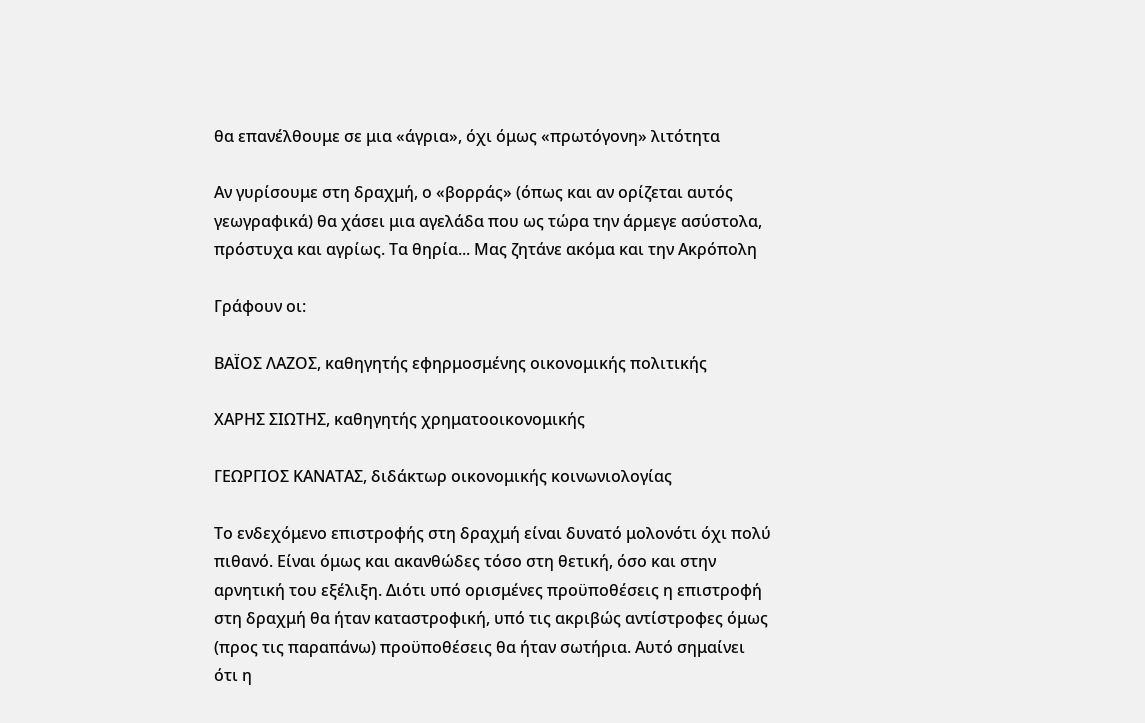θα επανέλθουμε σε μια «άγρια», όχι όμως «πρωτόγονη» λιτότητα

Αν γυρίσουμε στη δραχμή, ο «βορράς» (όπως και αν ορίζεται αυτός γεωγραφικά) θα χάσει μια αγελάδα που ως τώρα την άρμεγε ασύστολα, πρόστυχα και αγρίως. Τα θηρία... Μας ζητάνε ακόμα και την Ακρόπολη

Γράφουν οι:

ΒΑΪΟΣ ΛΑΖΟΣ, καθηγητής εφηρμοσμένης οικονομικής πολιτικής

ΧΑΡΗΣ ΣΙΩΤΗΣ, καθηγητής χρηματοοικονομικής

ΓΕΩΡΓΙΟΣ ΚΑΝΑΤΑΣ, διδάκτωρ οικονομικής κοινωνιολογίας

Το ενδεχόμενο επιστροφής στη δραχμή είναι δυνατό μολονότι όχι πολύ πιθανό. Είναι όμως και ακανθώδες τόσο στη θετική, όσο και στην αρνητική του εξέλιξη. Διότι υπό ορισμένες προϋποθέσεις η επιστροφή στη δραχμή θα ήταν καταστροφική, υπό τις ακριβώς αντίστροφες όμως (προς τις παραπάνω) προϋποθέσεις θα ήταν σωτήρια. Αυτό σημαίνει ότι η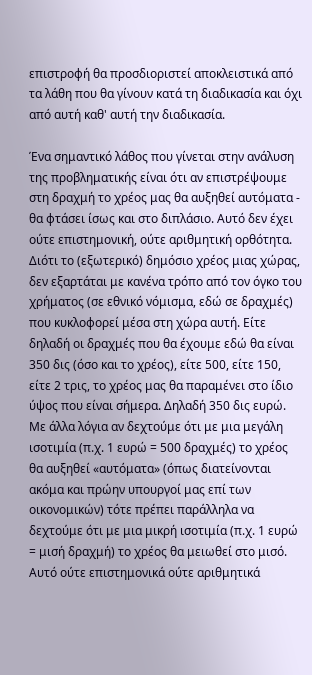επιστροφή θα προσδιοριστεί αποκλειστικά από τα λάθη που θα γίνουν κατά τη διαδικασία και όχι από αυτή καθ' αυτή την διαδικασία.

Ένα σημαντικό λάθος που γίνεται στην ανάλυση της προβληματικής είναι ότι αν επιστρέψουμε στη δραχμή το χρέος μας θα αυξηθεί αυτόματα - θα φτάσει ίσως και στο διπλάσιο. Αυτό δεν έχει ούτε επιστημονική, ούτε αριθμητική ορθότητα. Διότι το (εξωτερικό) δημόσιο χρέος μιας χώρας, δεν εξαρτάται με κανένα τρόπο από τον όγκο του χρήματος (σε εθνικό νόμισμα, εδώ σε δραχμές) που κυκλοφορεί μέσα στη χώρα αυτή. Είτε δηλαδή οι δραχμές που θα έχουμε εδώ θα είναι 350 δις (όσο και το χρέος), είτε 500, είτε 150, είτε 2 τρις, το χρέος μας θα παραμένει στο ίδιο ύψος που είναι σήμερα. Δηλαδή 350 δις ευρώ. Με άλλα λόγια αν δεχτούμε ότι με μια μεγάλη ισοτιμία (π.χ. 1 ευρώ = 500 δραχμές) το χρέος θα αυξηθεί «αυτόματα» (όπως διατείνονται ακόμα και πρώην υπουργοί μας επί των οικονομικών) τότε πρέπει παράλληλα να δεχτούμε ότι με μια μικρή ισοτιμία (π.χ. 1 ευρώ = μισή δραχμή) το χρέος θα μειωθεί στο μισό. Αυτό ούτε επιστημονικά ούτε αριθμητικά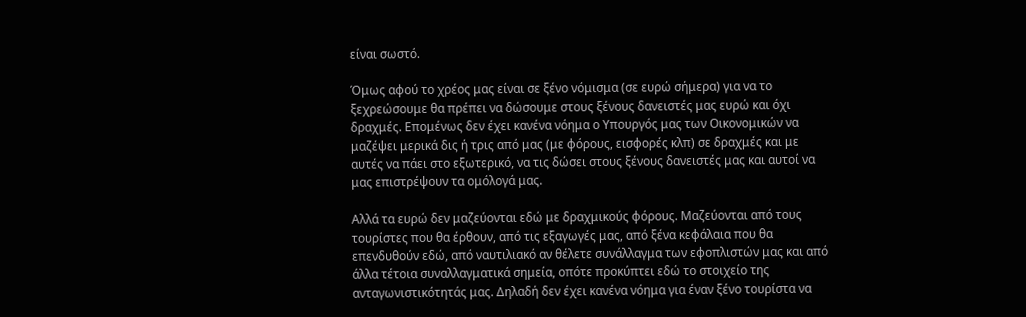είναι σωστό.

Όμως αφού το χρέος μας είναι σε ξένο νόμισμα (σε ευρώ σήμερα) για να το ξεχρεώσουμε θα πρέπει να δώσουμε στους ξένους δανειστές μας ευρώ και όχι δραχμές. Επομένως δεν έχει κανένα νόημα ο Υπουργός μας των Οικονομικών να μαζέψει μερικά δις ή τρις από μας (με φόρους, εισφορές κλπ) σε δραχμές και με αυτές να πάει στο εξωτερικό, να τις δώσει στους ξένους δανειστές μας και αυτοί να μας επιστρέψουν τα ομόλογά μας.

Αλλά τα ευρώ δεν μαζεύονται εδώ με δραχμικούς φόρους. Μαζεύονται από τους τουρίστες που θα έρθουν, από τις εξαγωγές μας, από ξένα κεφάλαια που θα επενδυθούν εδώ, από ναυτιλιακό αν θέλετε συνάλλαγμα των εφοπλιστών μας και από άλλα τέτοια συναλλαγματικά σημεία, οπότε προκύπτει εδώ το στοιχείο της ανταγωνιστικότητάς μας. Δηλαδή δεν έχει κανένα νόημα για έναν ξένο τουρίστα να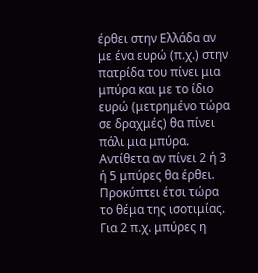έρθει στην Ελλάδα αν με ένα ευρώ (π.χ.) στην πατρίδα του πίνει μια μπύρα και με το ίδιο ευρώ (μετρημένο τώρα σε δραχμές) θα πίνει πάλι μια μπύρα. Αντίθετα αν πίνει 2 ή 3 ή 5 μπύρες θα έρθει. Προκύπτει έτσι τώρα το θέμα της ισοτιμίας. Για 2 π.χ. μπύρες η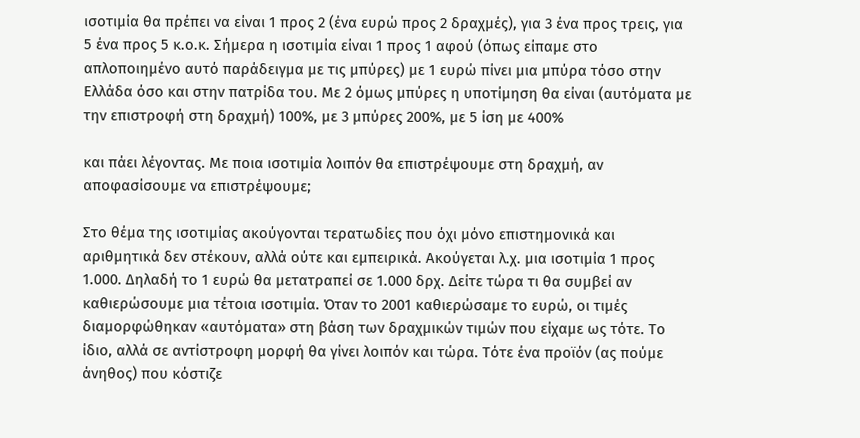ισοτιμία θα πρέπει να είναι 1 προς 2 (ένα ευρώ προς 2 δραχμές), για 3 ένα προς τρεις, για 5 ένα προς 5 κ.ο.κ. Σήμερα η ισοτιμία είναι 1 προς 1 αφού (όπως είπαμε στο απλοποιημένο αυτό παράδειγμα με τις μπύρες) με 1 ευρώ πίνει μια μπύρα τόσο στην Ελλάδα όσο και στην πατρίδα του. Με 2 όμως μπύρες η υποτίμηση θα είναι (αυτόματα με την επιστροφή στη δραχμή) 100%, με 3 μπύρες 200%, με 5 ίση με 400%

και πάει λέγοντας. Με ποια ισοτιμία λοιπόν θα επιστρέψουμε στη δραχμή, αν αποφασίσουμε να επιστρέψουμε;

Στο θέμα της ισοτιμίας ακούγονται τερατωδίες που όχι μόνο επιστημονικά και αριθμητικά δεν στέκουν, αλλά ούτε και εμπειρικά. Ακούγεται λ.χ. μια ισοτιμία 1 προς 1.000. Δηλαδή το 1 ευρώ θα μετατραπεί σε 1.000 δρχ. Δείτε τώρα τι θα συμβεί αν καθιερώσουμε μια τέτοια ισοτιμία. Όταν το 2001 καθιερώσαμε το ευρώ, οι τιμές διαμορφώθηκαν «αυτόματα» στη βάση των δραχμικών τιμών που είχαμε ως τότε. Το ίδιο, αλλά σε αντίστροφη μορφή θα γίνει λοιπόν και τώρα. Τότε ένα προϊόν (ας πούμε άνηθος) που κόστιζε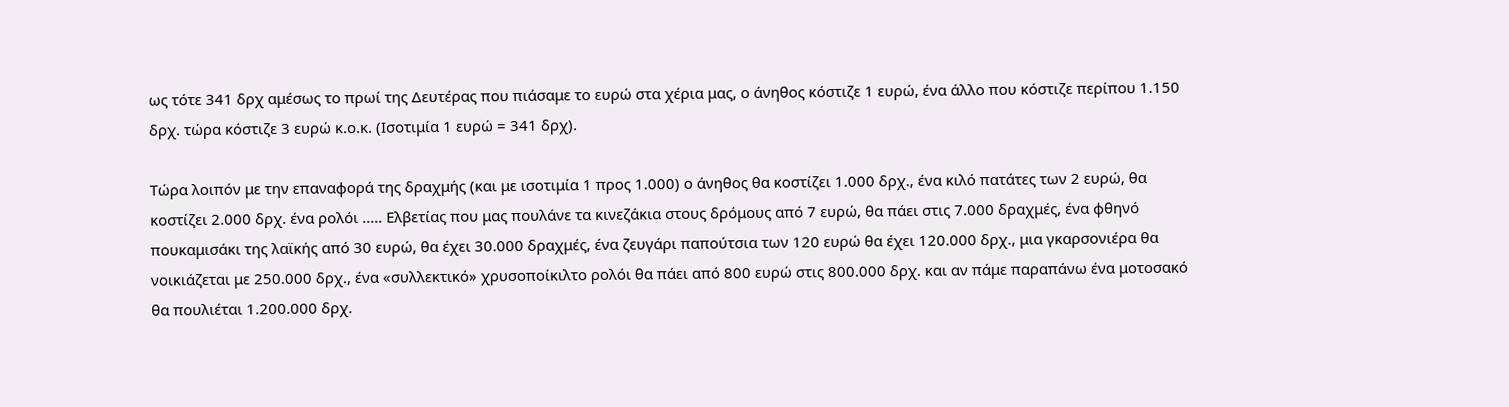ως τότε 341 δρχ αμέσως το πρωί της Δευτέρας που πιάσαμε το ευρώ στα χέρια μας, ο άνηθος κόστιζε 1 ευρώ, ένα άλλο που κόστιζε περίπου 1.150 δρχ. τώρα κόστιζε 3 ευρώ κ.ο.κ. (Ισοτιμία 1 ευρώ = 341 δρχ).

Τώρα λοιπόν με την επαναφορά της δραχμής (και με ισοτιμία 1 προς 1.000) ο άνηθος θα κοστίζει 1.000 δρχ., ένα κιλό πατάτες των 2 ευρώ, θα κοστίζει 2.000 δρχ. ένα ρολόι ..... Ελβετίας που μας πουλάνε τα κινεζάκια στους δρόμους από 7 ευρώ, θα πάει στις 7.000 δραχμές, ένα φθηνό πουκαμισάκι της λαϊκής από 30 ευρώ, θα έχει 30.000 δραχμές, ένα ζευγάρι παπούτσια των 120 ευρώ θα έχει 120.000 δρχ., μια γκαρσονιέρα θα νοικιάζεται με 250.000 δρχ., ένα «συλλεκτικό» χρυσοποίκιλτο ρολόι θα πάει από 800 ευρώ στις 800.000 δρχ. και αν πάμε παραπάνω ένα μοτοσακό θα πουλιέται 1.200.000 δρχ.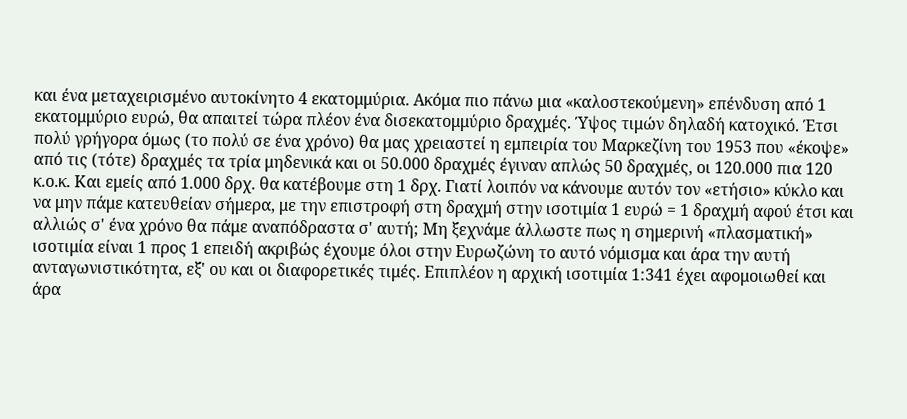και ένα μεταχειρισμένο αυτοκίνητο 4 εκατομμύρια. Ακόμα πιο πάνω μια «καλοστεκούμενη» επένδυση από 1 εκατομμύριο ευρώ, θα απαιτεί τώρα πλέον ένα δισεκατομμύριο δραχμές. Ύψος τιμών δηλαδή κατοχικό. Έτσι πολύ γρήγορα όμως (το πολύ σε ένα χρόνο) θα μας χρειαστεί η εμπειρία του Μαρκεζίνη του 1953 που «έκοψε» από τις (τότε) δραχμές τα τρία μηδενικά και οι 50.000 δραχμές έγιναν απλώς 50 δραχμές, οι 120.000 πια 120 κ.ο.κ. Και εμείς από 1.000 δρχ. θα κατέβουμε στη 1 δρχ. Γιατί λοιπόν να κάνουμε αυτόν τον «ετήσιο» κύκλο και να μην πάμε κατευθείαν σήμερα, με την επιστροφή στη δραχμή στην ισοτιμία 1 ευρώ = 1 δραχμή αφού έτσι και αλλιώς σ' ένα χρόνο θα πάμε αναπόδραστα σ' αυτή; Μη ξεχνάμε άλλωστε πως η σημερινή «πλασματική» ισοτιμία είναι 1 προς 1 επειδή ακριβώς έχουμε όλοι στην Ευρωζώνη το αυτό νόμισμα και άρα την αυτή ανταγωνιστικότητα, εξ' ου και οι διαφορετικές τιμές. Επιπλέον η αρχική ισοτιμία 1:341 έχει αφομοιωθεί και άρα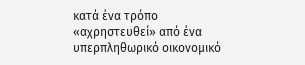κατά ένα τρόπο «αχρηστευθεί» από ένα υπερπληθωρικό οικονομικό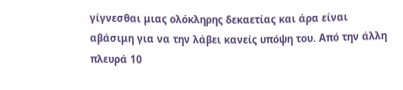γίγνεσθαι μιας ολόκληρης δεκαετίας και άρα είναι αβάσιμη για να την λάβει κανείς υπόψη του. Από την άλλη πλευρά 10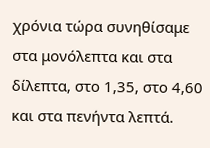χρόνια τώρα συνηθίσαμε στα μονόλεπτα και στα δίλεπτα, στο 1,35, στο 4,60 και στα πενήντα λεπτά.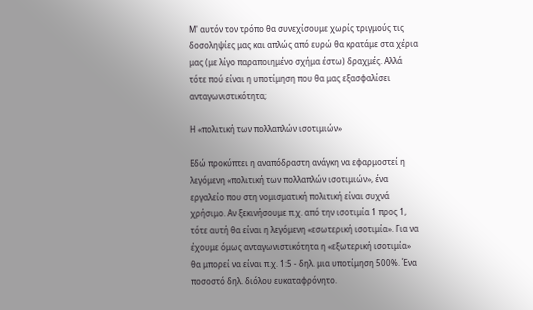Μ' αυτόν τον τρόπο θα συνεχίσουμε χωρίς τριγμούς τις δοσοληψίες μας και απλώς από ευρώ θα κρατάμε στα χέρια μας (με λίγο παραποιημένο σχήμα έστω) δραχμές. Αλλά τότε πού είναι η υποτίμηση που θα μας εξασφαλίσει ανταγωνιστικότητα;

Η «πολιτική των πολλαπλών ισοτιμιών»

Εδώ προκύπτει η αναπόδραστη ανάγκη να εφαρμοστεί η λεγόμενη «πολιτική των πολλαπλών ισοτιμιών», ένα εργαλείο που στη νομισματική πολιτική είναι συχνά χρήσιμο. Αν ξεκινήσουμε π.χ. από την ισοτιμία 1 προς 1, τότε αυτή θα είναι η λεγόμενη «εσωτερική ισοτιμία». Για να έχουμε όμως ανταγωνιστικότητα η «εξωτερική ισοτιμία» θα μπορεί να είναι π.χ. 1:5 - δηλ. μια υποτίμηση 500%. Ένα ποσοστό δηλ. διόλου ευκαταφρόνητο.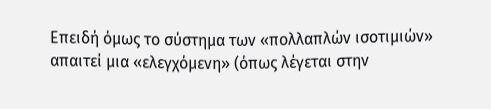Επειδή όμως το σύστημα των «πολλαπλών ισοτιμιών» απαιτεί μια «ελεγχόμενη» (όπως λέγεται στην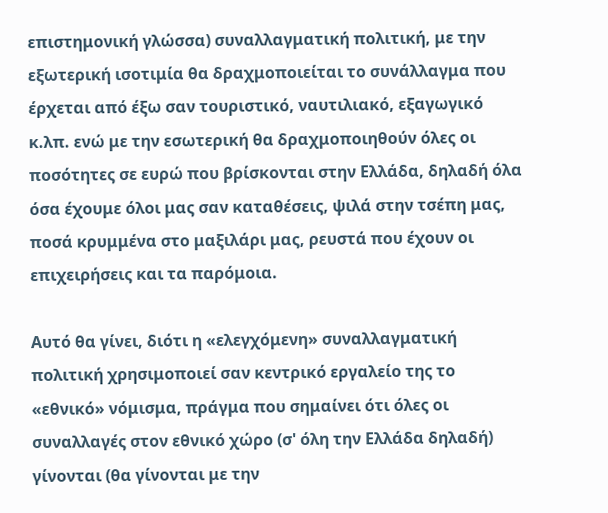επιστημονική γλώσσα) συναλλαγματική πολιτική, με την εξωτερική ισοτιμία θα δραχμοποιείται το συνάλλαγμα που έρχεται από έξω σαν τουριστικό, ναυτιλιακό, εξαγωγικό κ.λπ. ενώ με την εσωτερική θα δραχμοποιηθούν όλες οι ποσότητες σε ευρώ που βρίσκονται στην Ελλάδα, δηλαδή όλα όσα έχουμε όλοι μας σαν καταθέσεις, ψιλά στην τσέπη μας, ποσά κρυμμένα στο μαξιλάρι μας, ρευστά που έχουν οι επιχειρήσεις και τα παρόμοια.

Αυτό θα γίνει, διότι η «ελεγχόμενη» συναλλαγματική πολιτική χρησιμοποιεί σαν κεντρικό εργαλείο της το «εθνικό» νόμισμα, πράγμα που σημαίνει ότι όλες οι συναλλαγές στον εθνικό χώρο (σ' όλη την Ελλάδα δηλαδή) γίνονται (θα γίνονται με την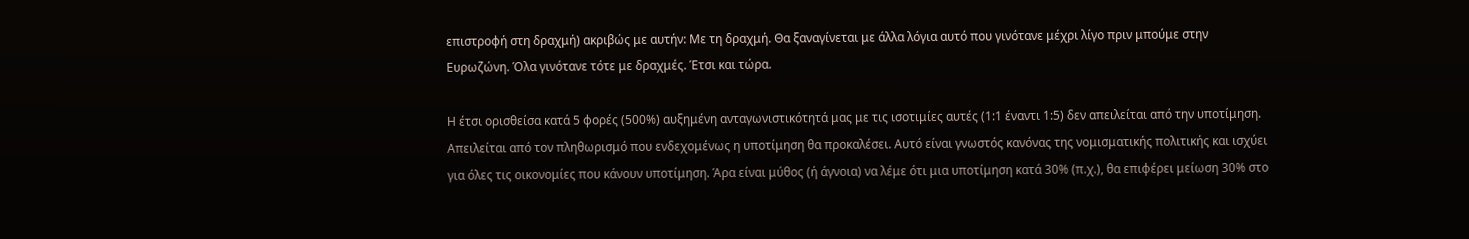επιστροφή στη δραχμή) ακριβώς με αυτήν: Με τη δραχμή. Θα ξαναγίνεται με άλλα λόγια αυτό που γινότανε μέχρι λίγο πριν μπούμε στην Ευρωζώνη. Όλα γινότανε τότε με δραχμές. Έτσι και τώρα.

Η έτσι ορισθείσα κατά 5 φορές (500%) αυξημένη ανταγωνιστικότητά μας με τις ισοτιμίες αυτές (1:1 έναντι 1:5) δεν απειλείται από την υποτίμηση. Απειλείται από τον πληθωρισμό που ενδεχομένως η υποτίμηση θα προκαλέσει. Αυτό είναι γνωστός κανόνας της νομισματικής πολιτικής και ισχύει για όλες τις οικονομίες που κάνουν υποτίμηση. Άρα είναι μύθος (ή άγνοια) να λέμε ότι μια υποτίμηση κατά 30% (π.χ.), θα επιφέρει μείωση 30% στο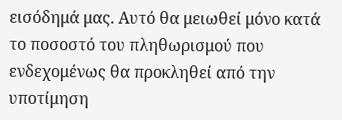εισόδημά μας. Αυτό θα μειωθεί μόνο κατά το ποσοστό του πληθωρισμού που ενδεχομένως θα προκληθεί από την υποτίμηση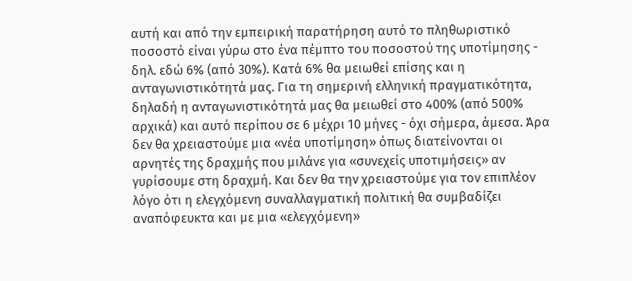αυτή και από την εμπειρική παρατήρηση αυτό το πληθωριστικό ποσοστό είναι γύρω στο ένα πέμπτο του ποσοστού της υποτίμησης - δηλ. εδώ 6% (από 30%). Κατά 6% θα μειωθεί επίσης και η ανταγωνιστικότητά μας. Για τη σημερινή ελληνική πραγματικότητα, δηλαδή η ανταγωνιστικότητά μας θα μειωθεί στο 400% (από 500% αρχικά) και αυτό περίπου σε 6 μέχρι 10 μήνες - όχι σήμερα, άμεσα. Άρα δεν θα χρειαστούμε μια «νέα υποτίμηση» όπως διατείνονται οι αρνητές της δραχμής που μιλάνε για «συνεχείς υποτιμήσεις» αν γυρίσουμε στη δραχμή. Και δεν θα την χρειαστούμε για τον επιπλέον λόγο ότι η ελεγχόμενη συναλλαγματική πολιτική θα συμβαδίζει αναπόφευκτα και με μια «ελεγχόμενη»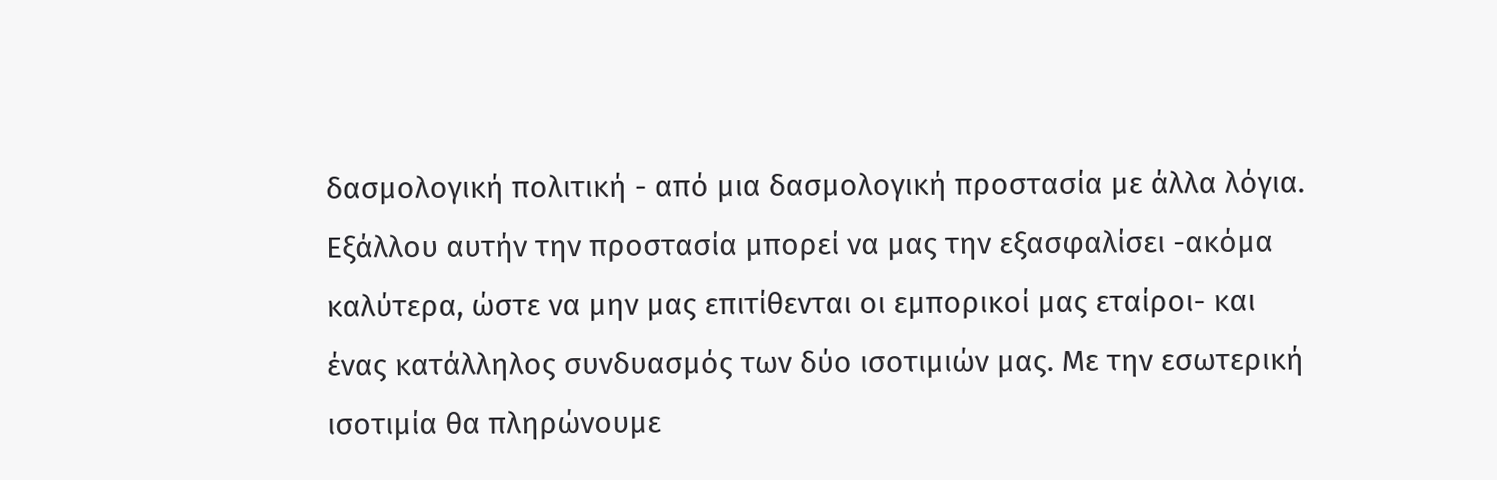δασμολογική πολιτική - από μια δασμολογική προστασία με άλλα λόγια. Εξάλλου αυτήν την προστασία μπορεί να μας την εξασφαλίσει -ακόμα καλύτερα, ώστε να μην μας επιτίθενται οι εμπορικοί μας εταίροι- και ένας κατάλληλος συνδυασμός των δύο ισοτιμιών μας. Με την εσωτερική ισοτιμία θα πληρώνουμε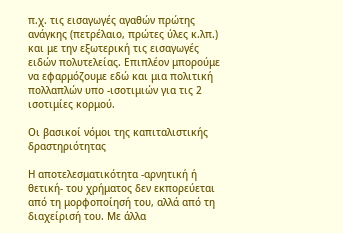π.χ. τις εισαγωγές αγαθών πρώτης ανάγκης (πετρέλαιο, πρώτες ύλες κ.λπ.) και με την εξωτερική τις εισαγωγές ειδών πολυτελείας. Επιπλέον μπορούμε να εφαρμόζουμε εδώ και μια πολιτική πολλαπλών υπο -ισοτιμιών για τις 2 ισοτιμίες κορμού.

Οι βασικοί νόμοι της καπιταλιστικής δραστηριότητας

Η αποτελεσματικότητα -αρνητική ή θετική- του χρήματος δεν εκπορεύεται από τη μορφοποίησή του, αλλά από τη διαχείρισή του. Με άλλα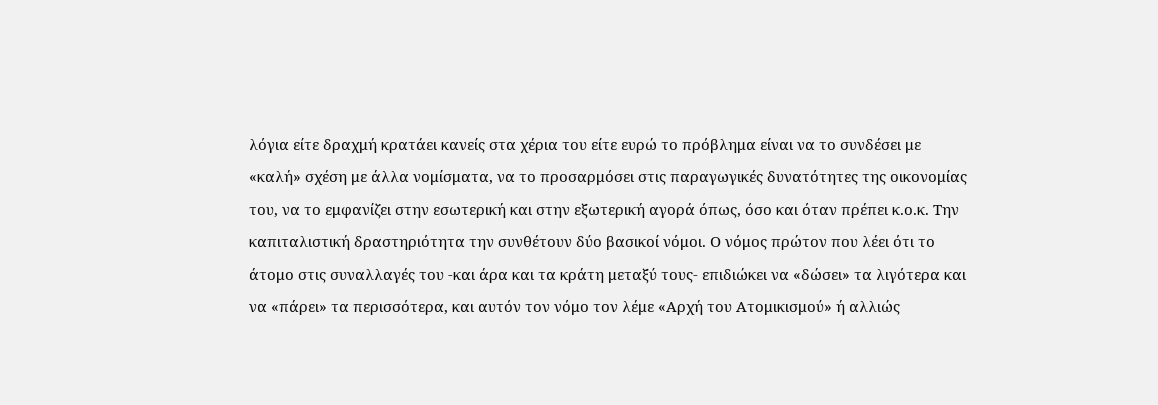λόγια είτε δραχμή κρατάει κανείς στα χέρια του είτε ευρώ το πρόβλημα είναι να το συνδέσει με «καλή» σχέση με άλλα νομίσματα, να το προσαρμόσει στις παραγωγικές δυνατότητες της οικονομίας του, να το εμφανίζει στην εσωτερική και στην εξωτερική αγορά όπως, όσο και όταν πρέπει κ.ο.κ. Την καπιταλιστική δραστηριότητα την συνθέτουν δύο βασικοί νόμοι. Ο νόμος πρώτον που λέει ότι το άτομο στις συναλλαγές του -και άρα και τα κράτη μεταξύ τους- επιδιώκει να «δώσει» τα λιγότερα και να «πάρει» τα περισσότερα, και αυτόν τον νόμο τον λέμε «Αρχή του Ατομικισμού» ή αλλιώς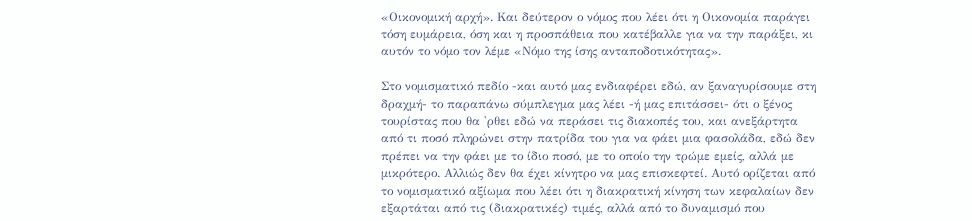«Οικονομική αρχή». Και δεύτερον ο νόμος που λέει ότι η Οικονομία παράγει τόση ευμάρεια, όση και η προσπάθεια που κατέβαλλε για να την παράξει, κι αυτόν το νόμο τον λέμε «Νόμο της ίσης ανταποδοτικότητας».

Στο νομισματικό πεδίο -και αυτό μας ενδιαφέρει εδώ, αν ξαναγυρίσουμε στη δραχμή- το παραπάνω σύμπλεγμα μας λέει -ή μας επιτάσσει- ότι ο ξένος τουρίστας που θα 'ρθει εδώ να περάσει τις διακοπές του, και ανεξάρτητα από τι ποσό πληρώνει στην πατρίδα του για να φάει μια φασολάδα, εδώ δεν πρέπει να την φάει με το ίδιο ποσό, με το οποίο την τρώμε εμείς, αλλά με μικρότερο. Αλλιώς δεν θα έχει κίνητρο να μας επισκεφτεί. Αυτό ορίζεται από το νομισματικό αξίωμα που λέει ότι η διακρατική κίνηση των κεφαλαίων δεν εξαρτάται από τις (διακρατικές) τιμές, αλλά από το δυναμισμό που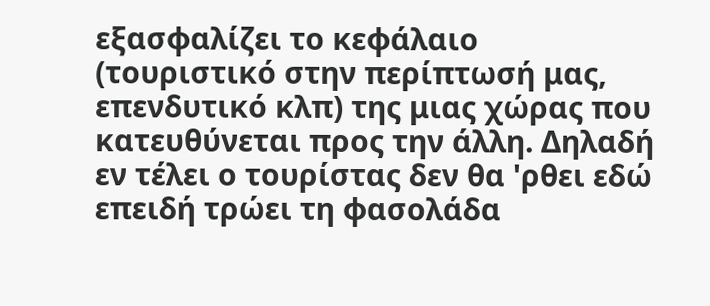εξασφαλίζει το κεφάλαιο (τουριστικό στην περίπτωσή μας, επενδυτικό κλπ) της μιας χώρας που κατευθύνεται προς την άλλη. Δηλαδή εν τέλει ο τουρίστας δεν θα 'ρθει εδώ επειδή τρώει τη φασολάδα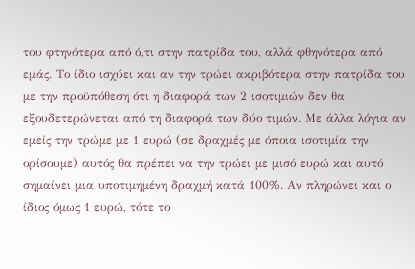του φτηνότερα από ό,τι στην πατρίδα του, αλλά φθηνότερα από εμάς. Το ίδιο ισχύει και αν την τρώει ακριβότερα στην πατρίδα του με την προϋπόθεση ότι η διαφορά των 2 ισοτιμιών δεν θα εξουδετερώνεται από τη διαφορά των δύο τιμών. Με άλλα λόγια αν εμείς την τρώμε με 1 ευρώ (σε δραχμές με όποια ισοτιμία την ορίσουμε) αυτός θα πρέπει να την τρώει με μισό ευρώ και αυτό σημαίνει μια υποτιμημένη δραχμή κατά 100%. Αν πληρώνει και ο ίδιος όμως 1 ευρώ, τότε το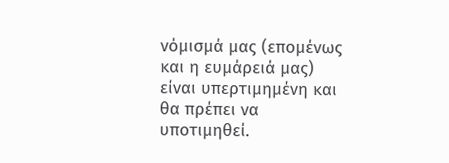νόμισμά μας (επομένως και η ευμάρειά μας) είναι υπερτιμημένη και θα πρέπει να υποτιμηθεί.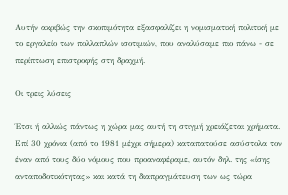Αυτήν ακριβώς την σκοπιμότητα εξασφαλίζει η νομισματική πολιτική με το εργαλείο των πολλαπλών ισοτιμιών, που αναλύσαμε πιο πάνω - σε περίπτωση επιστροφής στη δραχμή.

Οι τρεις λύσεις

Έτσι ή αλλιώς πάντως η χώρα μας αυτή τη στιγμή χρειάζεται χρήματα. Επί 30 χρόνια (από το 1981 μέχρι σήμερα) καταπατούσε ασύστολα τον έναν από τους δύο νόμους που προαναφέραμε, αυτόν δηλ. της «ίσης ανταποδοτικότητας» και κατά τη διαπραγμάτευση των ως τώρα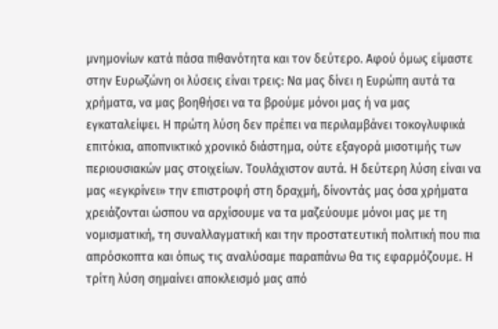μνημονίων κατά πάσα πιθανότητα και τον δεύτερο. Αφού όμως είμαστε στην Ευρωζώνη οι λύσεις είναι τρεις: Να μας δίνει η Ευρώπη αυτά τα χρήματα, να μας βοηθήσει να τα βρούμε μόνοι μας ή να μας εγκαταλείψει. Η πρώτη λύση δεν πρέπει να περιλαμβάνει τοκογλυφικά επιτόκια, αποπνικτικό χρονικό διάστημα, ούτε εξαγορά μισοτιμής των περιουσιακών μας στοιχείων. Τουλάχιστον αυτά. Η δεύτερη λύση είναι να μας «εγκρίνει» την επιστροφή στη δραχμή, δίνοντάς μας όσα χρήματα χρειάζονται ώσπου να αρχίσουμε να τα μαζεύουμε μόνοι μας με τη νομισματική, τη συναλλαγματική και την προστατευτική πολιτική που πια απρόσκοπτα και όπως τις αναλύσαμε παραπάνω θα τις εφαρμόζουμε. Η τρίτη λύση σημαίνει αποκλεισμό μας από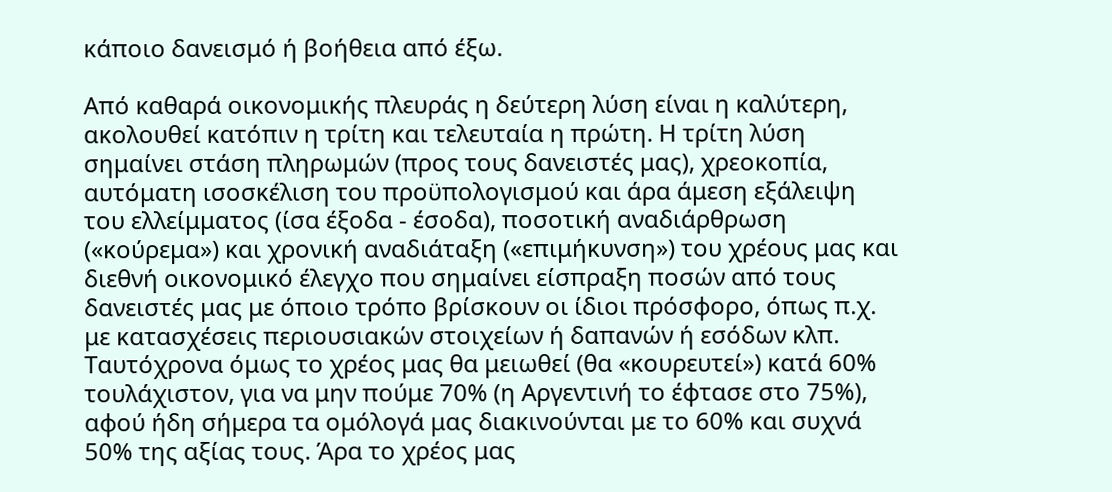κάποιο δανεισμό ή βοήθεια από έξω.

Από καθαρά οικονομικής πλευράς η δεύτερη λύση είναι η καλύτερη, ακολουθεί κατόπιν η τρίτη και τελευταία η πρώτη. Η τρίτη λύση σημαίνει στάση πληρωμών (προς τους δανειστές μας), χρεοκοπία, αυτόματη ισοσκέλιση του προϋπολογισμού και άρα άμεση εξάλειψη του ελλείμματος (ίσα έξοδα - έσοδα), ποσοτική αναδιάρθρωση («κούρεμα») και χρονική αναδιάταξη («επιμήκυνση») του χρέους μας και διεθνή οικονομικό έλεγχο που σημαίνει είσπραξη ποσών από τους δανειστές μας με όποιο τρόπο βρίσκουν οι ίδιοι πρόσφορο, όπως π.χ. με κατασχέσεις περιουσιακών στοιχείων ή δαπανών ή εσόδων κλπ. Ταυτόχρονα όμως το χρέος μας θα μειωθεί (θα «κουρευτεί») κατά 60% τουλάχιστον, για να μην πούμε 70% (η Αργεντινή το έφτασε στο 75%), αφού ήδη σήμερα τα ομόλογά μας διακινούνται με το 60% και συχνά 50% της αξίας τους. Άρα το χρέος μας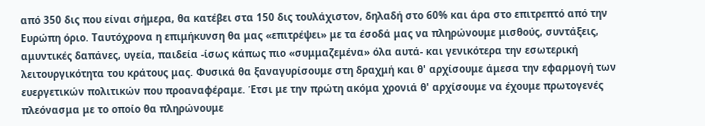από 350 δις που είναι σήμερα, θα κατέβει στα 150 δις τουλάχιστον, δηλαδή στο 60% και άρα στο επιτρεπτό από την Ευρώπη όριο. Ταυτόχρονα η επιμήκυνση θα μας «επιτρέψει» με τα έσοδά μας να πληρώνουμε μισθούς, συντάξεις, αμυντικές δαπάνες, υγεία, παιδεία -ίσως κάπως πιο «συμμαζεμένα» όλα αυτά- και γενικότερα την εσωτερική λειτουργικότητα του κράτους μας. Φυσικά θα ξαναγυρίσουμε στη δραχμή και θ' αρχίσουμε άμεσα την εφαρμογή των ευεργετικών πολιτικών που προαναφέραμε. Έτσι με την πρώτη ακόμα χρονιά θ' αρχίσουμε να έχουμε πρωτογενές πλεόνασμα με το οποίο θα πληρώνουμε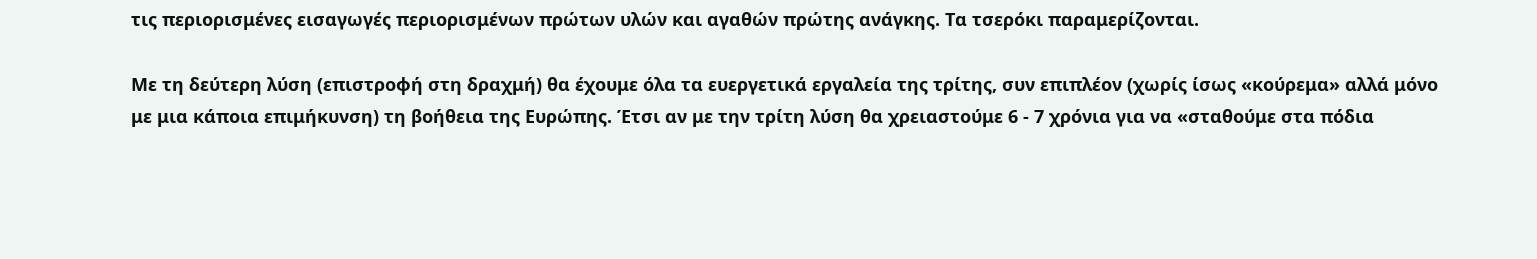τις περιορισμένες εισαγωγές περιορισμένων πρώτων υλών και αγαθών πρώτης ανάγκης. Τα τσερόκι παραμερίζονται.

Με τη δεύτερη λύση (επιστροφή στη δραχμή) θα έχουμε όλα τα ευεργετικά εργαλεία της τρίτης, συν επιπλέον (χωρίς ίσως «κούρεμα» αλλά μόνο με μια κάποια επιμήκυνση) τη βοήθεια της Ευρώπης. Έτσι αν με την τρίτη λύση θα χρειαστούμε 6 - 7 χρόνια για να «σταθούμε στα πόδια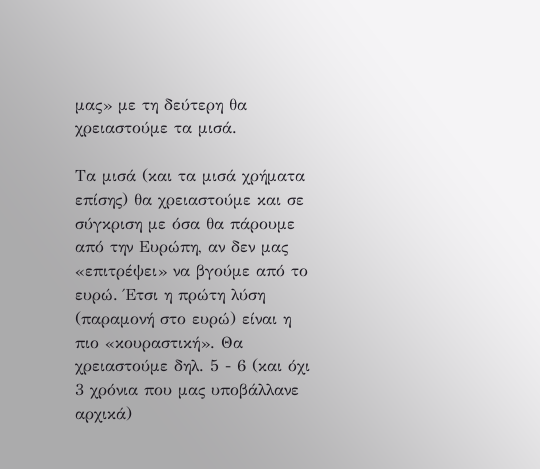μας» με τη δεύτερη θα χρειαστούμε τα μισά.

Τα μισά (και τα μισά χρήματα επίσης) θα χρειαστούμε και σε σύγκριση με όσα θα πάρουμε από την Ευρώπη, αν δεν μας «επιτρέψει» να βγούμε από το ευρώ. Έτσι η πρώτη λύση (παραμονή στο ευρώ) είναι η πιο «κουραστική». Θα χρειαστούμε δηλ. 5 - 6 (και όχι 3 χρόνια που μας υποβάλλανε αρχικά)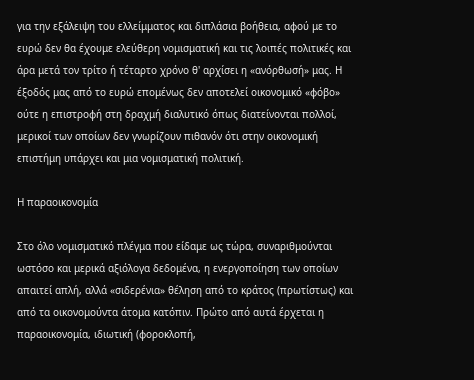για την εξάλειψη του ελλείμματος και διπλάσια βοήθεια, αφού με το ευρώ δεν θα έχουμε ελεύθερη νομισματική και τις λοιπές πολιτικές και άρα μετά τον τρίτο ή τέταρτο χρόνο θ' αρχίσει η «ανόρθωσή» μας. Η έξοδός μας από το ευρώ επομένως δεν αποτελεί οικονομικό «φόβο» ούτε η επιστροφή στη δραχμή διαλυτικό όπως διατείνονται πολλοί, μερικοί των οποίων δεν γνωρίζουν πιθανόν ότι στην οικονομική επιστήμη υπάρχει και μια νομισματική πολιτική.

Η παραοικονομία

Στο όλο νομισματικό πλέγμα που είδαμε ως τώρα, συναριθμούνται ωστόσο και μερικά αξιόλογα δεδομένα, η ενεργοποίηση των οποίων απαιτεί απλή, αλλά «σιδερένια» θέληση από το κράτος (πρωτίστως) και από τα οικονομούντα άτομα κατόπιν. Πρώτο από αυτά έρχεται η παραοικονομία, ιδιωτική (φοροκλοπή,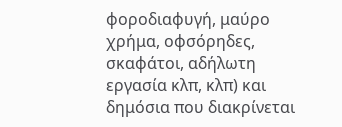φοροδιαφυγή, μαύρο χρήμα, οφσόρηδες, σκαφάτοι, αδήλωτη εργασία κλπ, κλπ) και δημόσια που διακρίνεται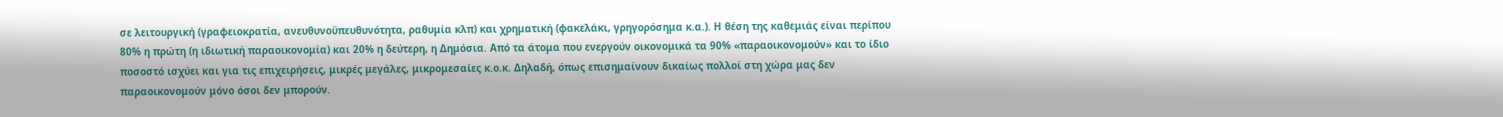σε λειτουργική (γραφειοκρατία, ανευθυνοϋπευθυνότητα, ραθυμία κλπ) και χρηματική (φακελάκι, γρηγορόσημα κ.α.). Η θέση της καθεμιάς είναι περίπου 80% η πρώτη (η ιδιωτική παραοικονομία) και 20% η δεύτερη, η Δημόσια. Από τα άτομα που ενεργούν οικονομικά τα 90% «παραοικονομούν» και το ίδιο ποσοστό ισχύει και για τις επιχειρήσεις, μικρές μεγάλες, μικρομεσαίες κ.ο.κ. Δηλαδή, όπως επισημαίνουν δικαίως πολλοί στη χώρα μας δεν παραοικονομούν μόνο όσοι δεν μπορούν.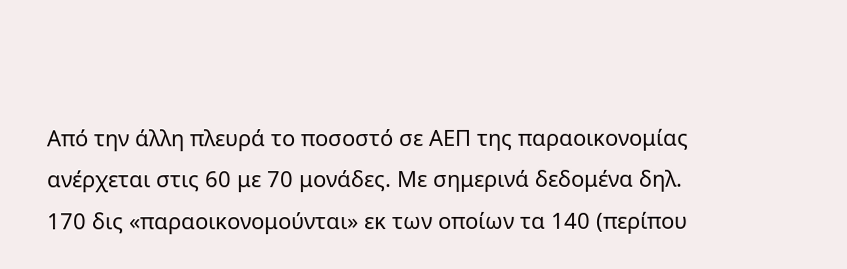Από την άλλη πλευρά το ποσοστό σε ΑΕΠ της παραοικονομίας ανέρχεται στις 60 με 70 μονάδες. Με σημερινά δεδομένα δηλ. 170 δις «παραοικονομούνται» εκ των οποίων τα 140 (περίπου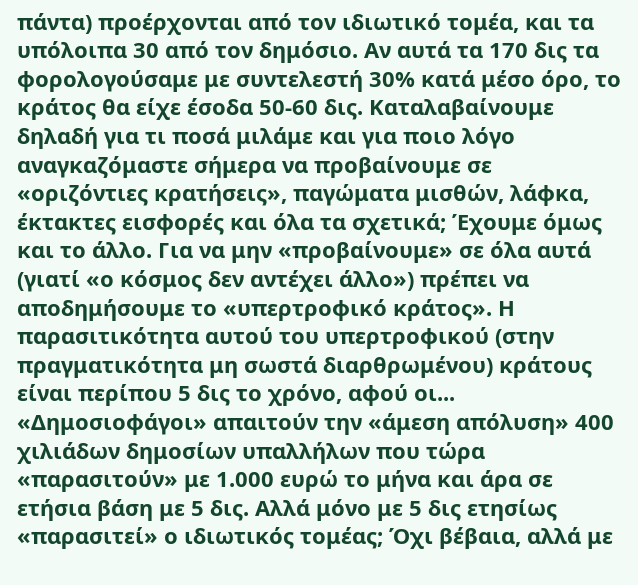πάντα) προέρχονται από τον ιδιωτικό τομέα, και τα υπόλοιπα 30 από τον δημόσιο. Αν αυτά τα 170 δις τα φορολογούσαμε με συντελεστή 30% κατά μέσο όρο, το κράτος θα είχε έσοδα 50-60 δις. Καταλαβαίνουμε δηλαδή για τι ποσά μιλάμε και για ποιο λόγο αναγκαζόμαστε σήμερα να προβαίνουμε σε «οριζόντιες κρατήσεις», παγώματα μισθών, λάφκα, έκτακτες εισφορές και όλα τα σχετικά; Έχουμε όμως και το άλλο. Για να μην «προβαίνουμε» σε όλα αυτά (γιατί «ο κόσμος δεν αντέχει άλλο») πρέπει να αποδημήσουμε το «υπερτροφικό κράτος». Η παρασιτικότητα αυτού του υπερτροφικού (στην πραγματικότητα μη σωστά διαρθρωμένου) κράτους είναι περίπου 5 δις το χρόνο, αφού οι... «Δημοσιοφάγοι» απαιτούν την «άμεση απόλυση» 400 χιλιάδων δημοσίων υπαλλήλων που τώρα «παρασιτούν» με 1.000 ευρώ το μήνα και άρα σε ετήσια βάση με 5 δις. Αλλά μόνο με 5 δις ετησίως «παρασιτεί» ο ιδιωτικός τομέας; Όχι βέβαια, αλλά με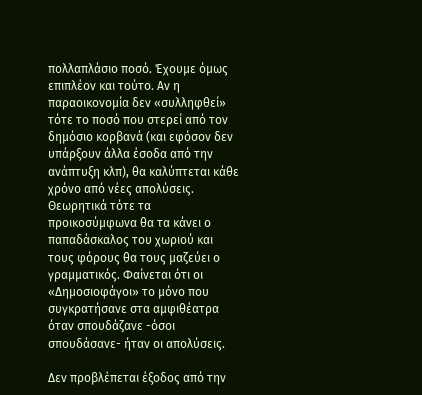πολλαπλάσιο ποσό. Έχουμε όμως επιπλέον και τούτο. Αν η παραοικονομία δεν «συλληφθεί» τότε το ποσό που στερεί από τον δημόσιο κορβανά (και εφόσον δεν υπάρξουν άλλα έσοδα από την ανάπτυξη κλπ), θα καλύπτεται κάθε χρόνο από νέες απολύσεις. Θεωρητικά τότε τα προικοσύμφωνα θα τα κάνει ο παπαδάσκαλος του χωριού και τους φόρους θα τους μαζεύει ο γραμματικός. Φαίνεται ότι οι «Δημοσιοφάγοι» το μόνο που συγκρατήσανε στα αμφιθέατρα όταν σπουδάζανε -όσοι σπουδάσανε- ήταν οι απολύσεις.

Δεν προβλέπεται έξοδος από την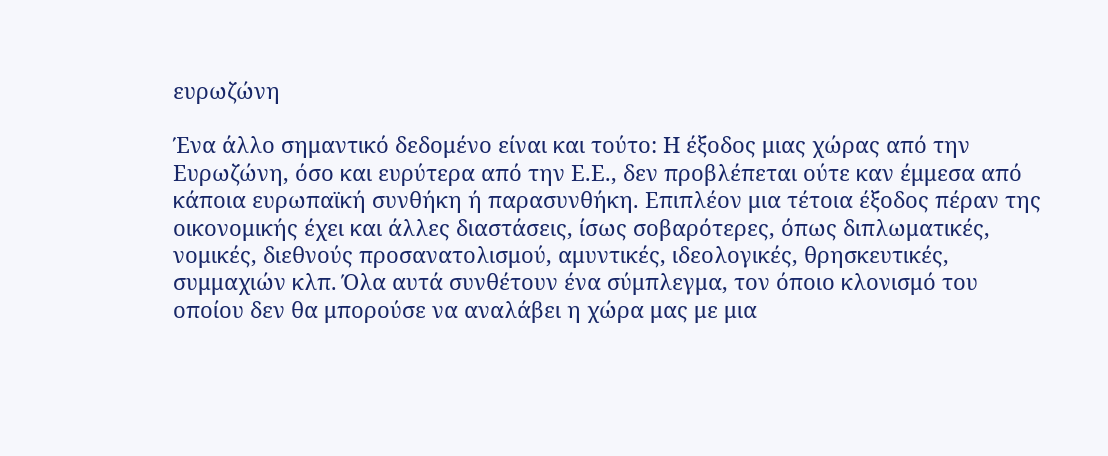ευρωζώνη

Ένα άλλο σημαντικό δεδομένο είναι και τούτο: Η έξοδος μιας χώρας από την Ευρωζώνη, όσο και ευρύτερα από την Ε.Ε., δεν προβλέπεται ούτε καν έμμεσα από κάποια ευρωπαϊκή συνθήκη ή παρασυνθήκη. Επιπλέον μια τέτοια έξοδος πέραν της οικονομικής έχει και άλλες διαστάσεις, ίσως σοβαρότερες, όπως διπλωματικές, νομικές, διεθνούς προσανατολισμού, αμυντικές, ιδεολογικές, θρησκευτικές, συμμαχιών κλπ. Όλα αυτά συνθέτουν ένα σύμπλεγμα, τον όποιο κλονισμό του οποίου δεν θα μπορούσε να αναλάβει η χώρα μας με μια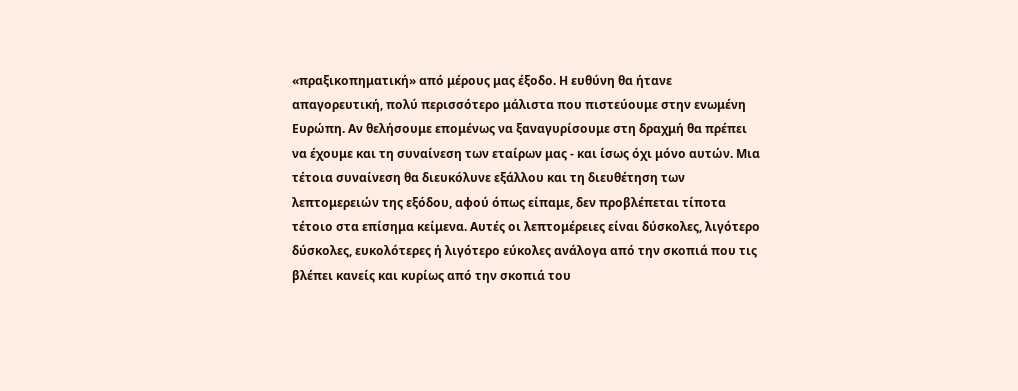«πραξικοπηματική» από μέρους μας έξοδο. Η ευθύνη θα ήτανε απαγορευτική, πολύ περισσότερο μάλιστα που πιστεύουμε στην ενωμένη Ευρώπη. Αν θελήσουμε επομένως να ξαναγυρίσουμε στη δραχμή θα πρέπει να έχουμε και τη συναίνεση των εταίρων μας - και ίσως όχι μόνο αυτών. Μια τέτοια συναίνεση θα διευκόλυνε εξάλλου και τη διευθέτηση των λεπτομερειών της εξόδου, αφού όπως είπαμε, δεν προβλέπεται τίποτα τέτοιο στα επίσημα κείμενα. Αυτές οι λεπτομέρειες είναι δύσκολες, λιγότερο δύσκολες, ευκολότερες ή λιγότερο εύκολες ανάλογα από την σκοπιά που τις βλέπει κανείς και κυρίως από την σκοπιά του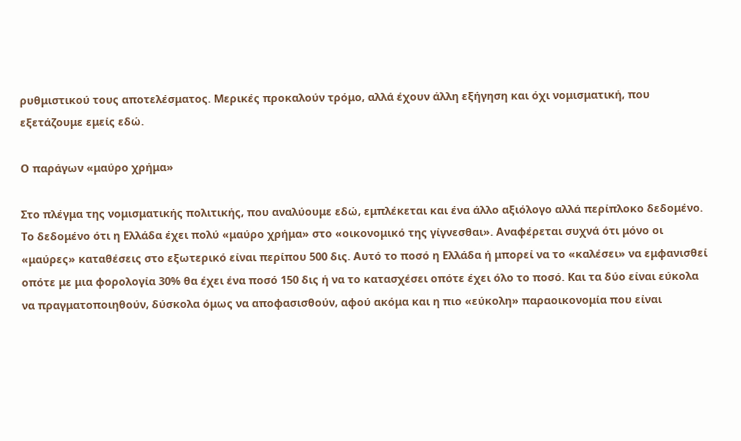ρυθμιστικού τους αποτελέσματος. Μερικές προκαλούν τρόμο, αλλά έχουν άλλη εξήγηση και όχι νομισματική, που εξετάζουμε εμείς εδώ.

Ο παράγων «μαύρο χρήμα»

Στο πλέγμα της νομισματικής πολιτικής, που αναλύουμε εδώ, εμπλέκεται και ένα άλλο αξιόλογο αλλά περίπλοκο δεδομένο. Το δεδομένο ότι η Ελλάδα έχει πολύ «μαύρο χρήμα» στο «οικονομικό της γίγνεσθαι». Αναφέρεται συχνά ότι μόνο οι «μαύρες» καταθέσεις στο εξωτερικό είναι περίπου 500 δις. Αυτό το ποσό η Ελλάδα ή μπορεί να το «καλέσει» να εμφανισθεί οπότε με μια φορολογία 30% θα έχει ένα ποσό 150 δις ή να το κατασχέσει οπότε έχει όλο το ποσό. Και τα δύο είναι εύκολα να πραγματοποιηθούν, δύσκολα όμως να αποφασισθούν, αφού ακόμα και η πιο «εύκολη» παραοικονομία που είναι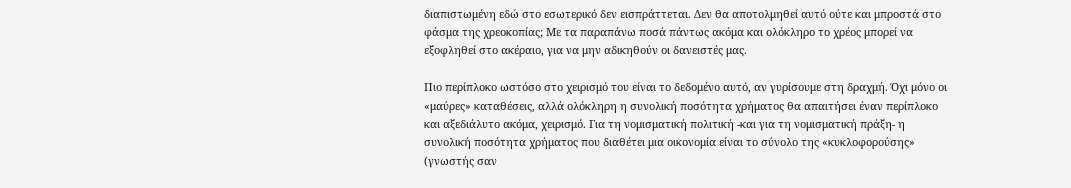διαπιστωμένη εδώ στο εσωτερικό δεν εισπράττεται. Δεν θα αποτολμηθεί αυτό ούτε και μπροστά στο φάσμα της χρεοκοπίας; Με τα παραπάνω ποσά πάντως ακόμα και ολόκληρο το χρέος μπορεί να εξοφληθεί στο ακέραιο, για να μην αδικηθούν οι δανειστές μας.

Πιο περίπλοκο ωστόσο στο χειρισμό του είναι το δεδομένο αυτό, αν γυρίσουμε στη δραχμή. Όχι μόνο οι «μαύρες» καταθέσεις, αλλά ολόκληρη η συνολική ποσότητα χρήματος θα απαιτήσει έναν περίπλοκο και αξεδιάλυτο ακόμα, χειρισμό. Για τη νομισματική πολιτική -και για τη νομισματική πράξη- η συνολική ποσότητα χρήματος που διαθέτει μια οικονομία είναι το σύνολο της «κυκλοφορούσης» (γνωστής σαν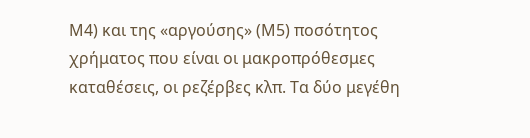Μ4) και της «αργούσης» (Μ5) ποσότητος χρήματος που είναι οι μακροπρόθεσμες καταθέσεις, οι ρεζέρβες κλπ. Τα δύο μεγέθη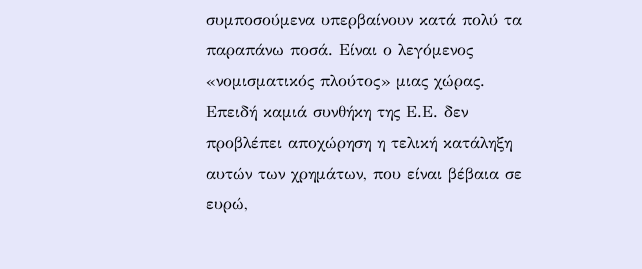συμποσούμενα υπερβαίνουν κατά πολύ τα παραπάνω ποσά. Είναι ο λεγόμενος «νομισματικός πλούτος» μιας χώρας. Επειδή καμιά συνθήκη της Ε.Ε. δεν προβλέπει αποχώρηση η τελική κατάληξη αυτών των χρημάτων, που είναι βέβαια σε ευρώ,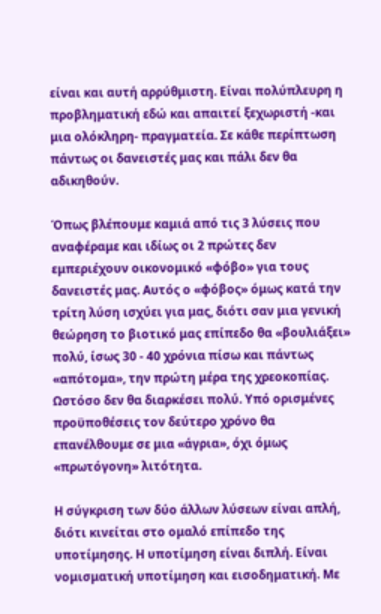είναι και αυτή αρρύθμιστη. Είναι πολύπλευρη η προβληματική εδώ και απαιτεί ξεχωριστή -και μια ολόκληρη- πραγματεία. Σε κάθε περίπτωση πάντως οι δανειστές μας και πάλι δεν θα αδικηθούν.

Όπως βλέπουμε καμιά από τις 3 λύσεις που αναφέραμε και ιδίως οι 2 πρώτες δεν εμπεριέχουν οικονομικό «φόβο» για τους δανειστές μας. Αυτός ο «φόβος» όμως κατά την τρίτη λύση ισχύει για μας, διότι σαν μια γενική θεώρηση το βιοτικό μας επίπεδο θα «βουλιάξει» πολύ, ίσως 30 - 40 χρόνια πίσω και πάντως «απότομα», την πρώτη μέρα της χρεοκοπίας. Ωστόσο δεν θα διαρκέσει πολύ. Υπό ορισμένες προϋποθέσεις τον δεύτερο χρόνο θα επανέλθουμε σε μια «άγρια», όχι όμως «πρωτόγονη» λιτότητα.

Η σύγκριση των δύο άλλων λύσεων είναι απλή, διότι κινείται στο ομαλό επίπεδο της υποτίμησης. Η υποτίμηση είναι διπλή. Είναι νομισματική υποτίμηση και εισοδηματική. Με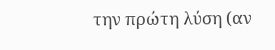την πρώτη λύση (αν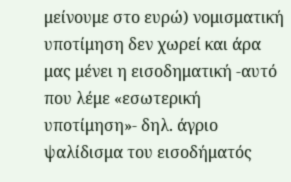μείνουμε στο ευρώ) νομισματική υποτίμηση δεν χωρεί και άρα μας μένει η εισοδηματική -αυτό που λέμε «εσωτερική υποτίμηση»- δηλ. άγριο ψαλίδισμα του εισοδήματός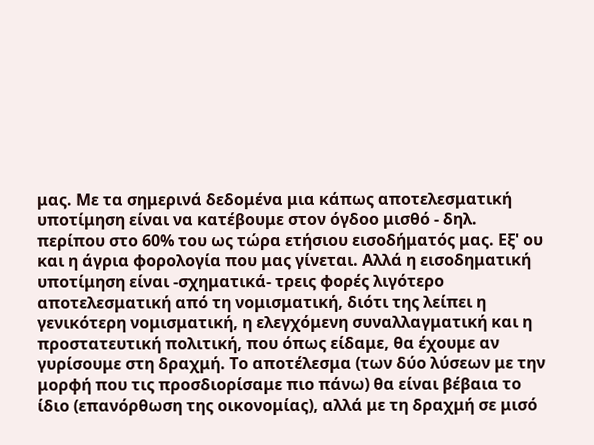μας. Με τα σημερινά δεδομένα μια κάπως αποτελεσματική υποτίμηση είναι να κατέβουμε στον όγδοο μισθό - δηλ. περίπου στο 60% του ως τώρα ετήσιου εισοδήματός μας. Εξ' ου και η άγρια φορολογία που μας γίνεται. Αλλά η εισοδηματική υποτίμηση είναι -σχηματικά- τρεις φορές λιγότερο αποτελεσματική από τη νομισματική, διότι της λείπει η γενικότερη νομισματική, η ελεγχόμενη συναλλαγματική και η προστατευτική πολιτική, που όπως είδαμε, θα έχουμε αν γυρίσουμε στη δραχμή. Το αποτέλεσμα (των δύο λύσεων με την μορφή που τις προσδιορίσαμε πιο πάνω) θα είναι βέβαια το ίδιο (επανόρθωση της οικονομίας), αλλά με τη δραχμή σε μισό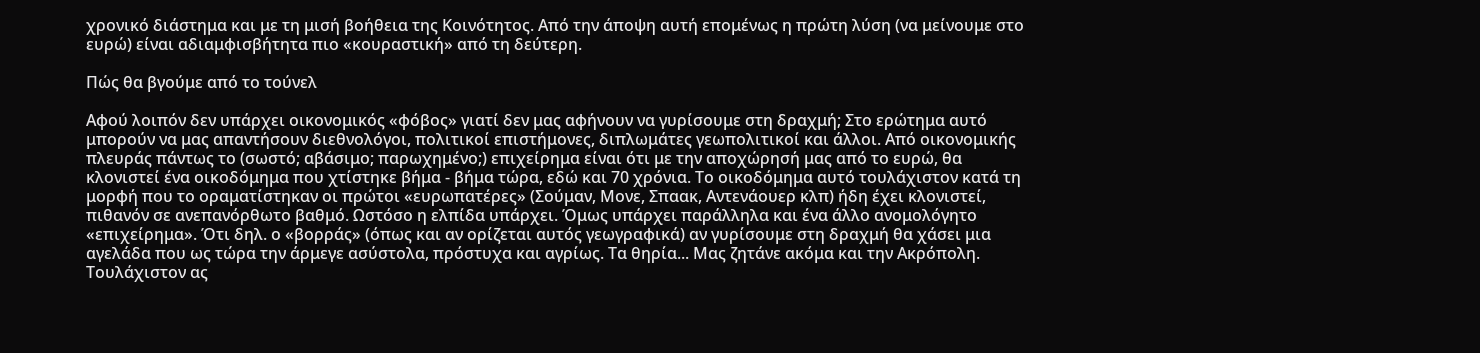χρονικό διάστημα και με τη μισή βοήθεια της Κοινότητος. Από την άποψη αυτή επομένως η πρώτη λύση (να μείνουμε στο ευρώ) είναι αδιαμφισβήτητα πιο «κουραστική» από τη δεύτερη.

Πώς θα βγούμε από το τούνελ

Αφού λοιπόν δεν υπάρχει οικονομικός «φόβος» γιατί δεν μας αφήνουν να γυρίσουμε στη δραχμή; Στο ερώτημα αυτό μπορούν να μας απαντήσουν διεθνολόγοι, πολιτικοί επιστήμονες, διπλωμάτες γεωπολιτικοί και άλλοι. Από οικονομικής πλευράς πάντως το (σωστό; αβάσιμο; παρωχημένο;) επιχείρημα είναι ότι με την αποχώρησή μας από το ευρώ, θα κλονιστεί ένα οικοδόμημα που χτίστηκε βήμα - βήμα τώρα, εδώ και 70 χρόνια. Το οικοδόμημα αυτό τουλάχιστον κατά τη μορφή που το οραματίστηκαν οι πρώτοι «ευρωπατέρες» (Σούμαν, Μονε, Σπαακ, Αντενάουερ κλπ) ήδη έχει κλονιστεί, πιθανόν σε ανεπανόρθωτο βαθμό. Ωστόσο η ελπίδα υπάρχει. Όμως υπάρχει παράλληλα και ένα άλλο ανομολόγητο «επιχείρημα». Ότι δηλ. ο «βορράς» (όπως και αν ορίζεται αυτός γεωγραφικά) αν γυρίσουμε στη δραχμή θα χάσει μια αγελάδα που ως τώρα την άρμεγε ασύστολα, πρόστυχα και αγρίως. Τα θηρία... Μας ζητάνε ακόμα και την Ακρόπολη. Τουλάχιστον ας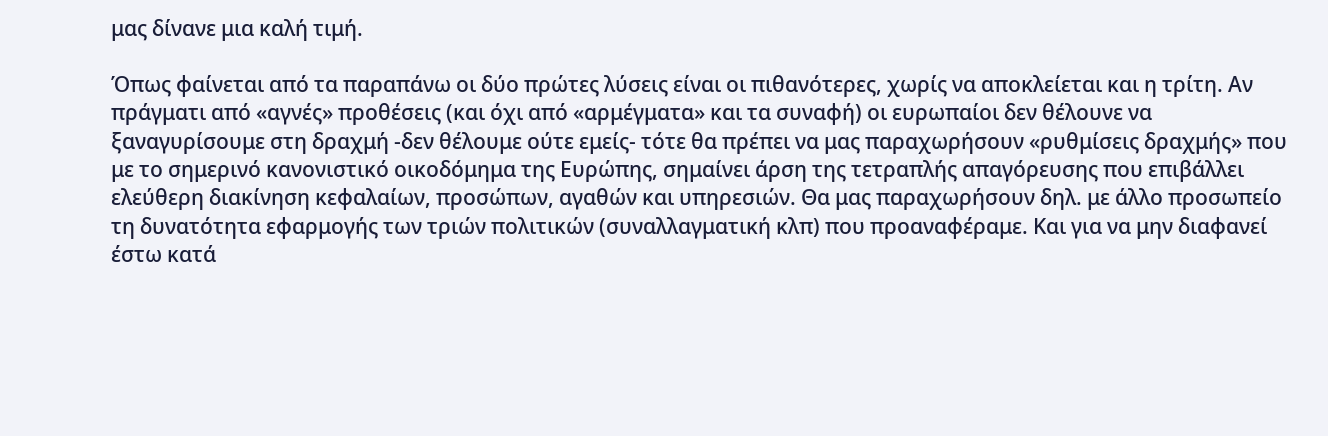μας δίνανε μια καλή τιμή.

Όπως φαίνεται από τα παραπάνω οι δύο πρώτες λύσεις είναι οι πιθανότερες, χωρίς να αποκλείεται και η τρίτη. Αν πράγματι από «αγνές» προθέσεις (και όχι από «αρμέγματα» και τα συναφή) οι ευρωπαίοι δεν θέλουνε να ξαναγυρίσουμε στη δραχμή -δεν θέλουμε ούτε εμείς- τότε θα πρέπει να μας παραχωρήσουν «ρυθμίσεις δραχμής» που με το σημερινό κανονιστικό οικοδόμημα της Ευρώπης, σημαίνει άρση της τετραπλής απαγόρευσης που επιβάλλει ελεύθερη διακίνηση κεφαλαίων, προσώπων, αγαθών και υπηρεσιών. Θα μας παραχωρήσουν δηλ. με άλλο προσωπείο τη δυνατότητα εφαρμογής των τριών πολιτικών (συναλλαγματική κλπ) που προαναφέραμε. Και για να μην διαφανεί έστω κατά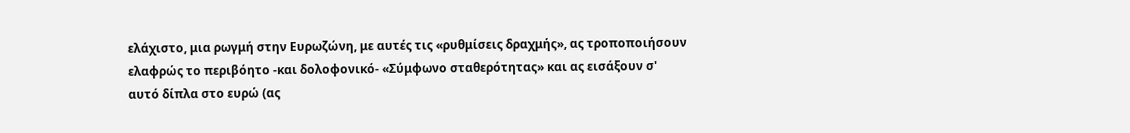ελάχιστο, μια ρωγμή στην Ευρωζώνη, με αυτές τις «ρυθμίσεις δραχμής», ας τροποποιήσουν ελαφρώς το περιβόητο -και δολοφονικό- «Σύμφωνο σταθερότητας» και ας εισάξουν σ' αυτό δίπλα στο ευρώ (ας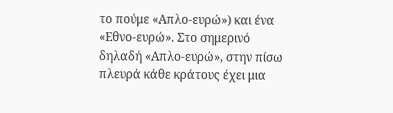το πούμε «Απλο-ευρώ») και ένα «Εθνο-ευρώ». Στο σημερινό δηλαδή «Απλο-ευρώ», στην πίσω πλευρά κάθε κράτους έχει μια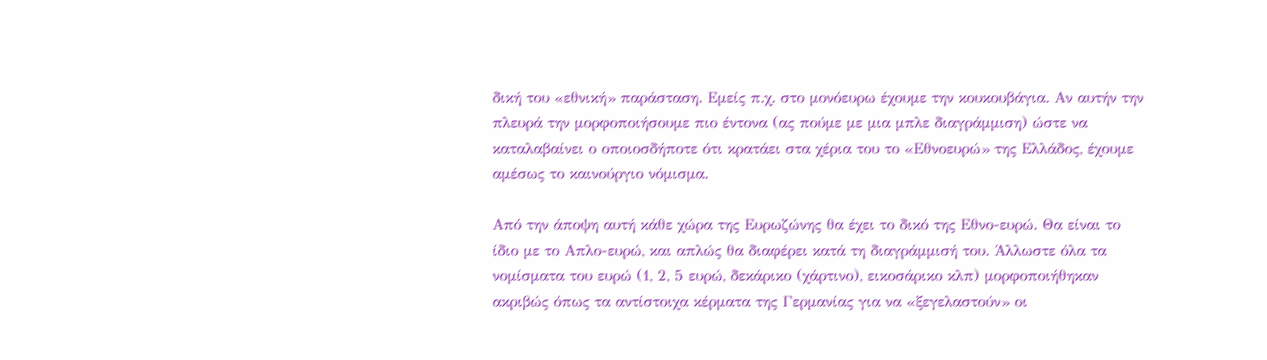δική του «εθνική» παράσταση. Εμείς π.χ. στο μονόευρω έχουμε την κουκουβάγια. Αν αυτήν την πλευρά την μορφοποιήσουμε πιο έντονα (ας πούμε με μια μπλε διαγράμμιση) ώστε να καταλαβαίνει ο οποιοσδήποτε ότι κρατάει στα χέρια του το «Εθνοευρώ» της Ελλάδος, έχουμε αμέσως το καινούργιο νόμισμα.

Από την άποψη αυτή κάθε χώρα της Ευρωζώνης θα έχει το δικό της Εθνο-ευρώ. Θα είναι το ίδιο με το Απλο-ευρώ, και απλώς θα διαφέρει κατά τη διαγράμμισή του. Άλλωστε όλα τα νομίσματα του ευρώ (1, 2, 5 ευρώ, δεκάρικο (χάρτινο), εικοσάρικο κλπ) μορφοποιήθηκαν ακριβώς όπως τα αντίστοιχα κέρματα της Γερμανίας για να «ξεγελαστούν» οι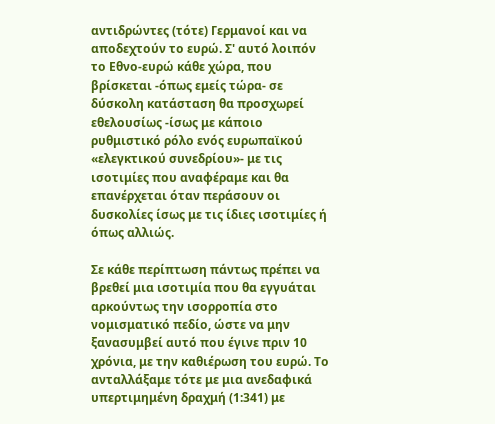αντιδρώντες (τότε) Γερμανοί και να αποδεχτούν το ευρώ. Σ' αυτό λοιπόν το Εθνο-ευρώ κάθε χώρα, που βρίσκεται -όπως εμείς τώρα- σε δύσκολη κατάσταση θα προσχωρεί εθελουσίως -ίσως με κάποιο ρυθμιστικό ρόλο ενός ευρωπαϊκού «ελεγκτικού συνεδρίου»- με τις ισοτιμίες που αναφέραμε και θα επανέρχεται όταν περάσουν οι δυσκολίες ίσως με τις ίδιες ισοτιμίες ή όπως αλλιώς.

Σε κάθε περίπτωση πάντως πρέπει να βρεθεί μια ισοτιμία που θα εγγυάται αρκούντως την ισορροπία στο νομισματικό πεδίο, ώστε να μην ξανασυμβεί αυτό που έγινε πριν 10 χρόνια, με την καθιέρωση του ευρώ. Το ανταλλάξαμε τότε με μια ανεδαφικά υπερτιμημένη δραχμή (1:341) με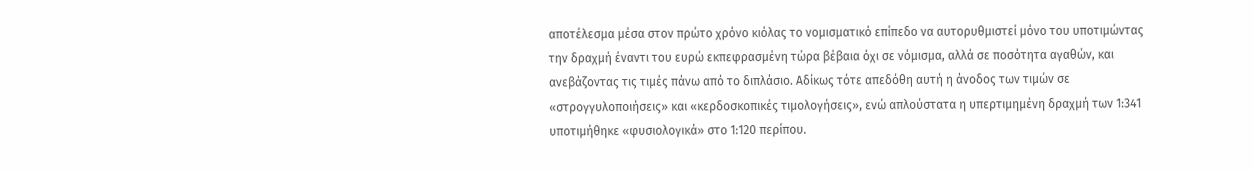αποτέλεσμα μέσα στον πρώτο χρόνο κιόλας το νομισματικό επίπεδο να αυτορυθμιστεί μόνο του υποτιμώντας την δραχμή έναντι του ευρώ εκπεφρασμένη τώρα βέβαια όχι σε νόμισμα, αλλά σε ποσότητα αγαθών, και ανεβάζοντας τις τιμές πάνω από το διπλάσιο. Αδίκως τότε απεδόθη αυτή η άνοδος των τιμών σε «στρογγυλοποιήσεις» και «κερδοσκοπικές τιμολογήσεις», ενώ απλούστατα η υπερτιμημένη δραχμή των 1:341 υποτιμήθηκε «φυσιολογικά» στο 1:120 περίπου.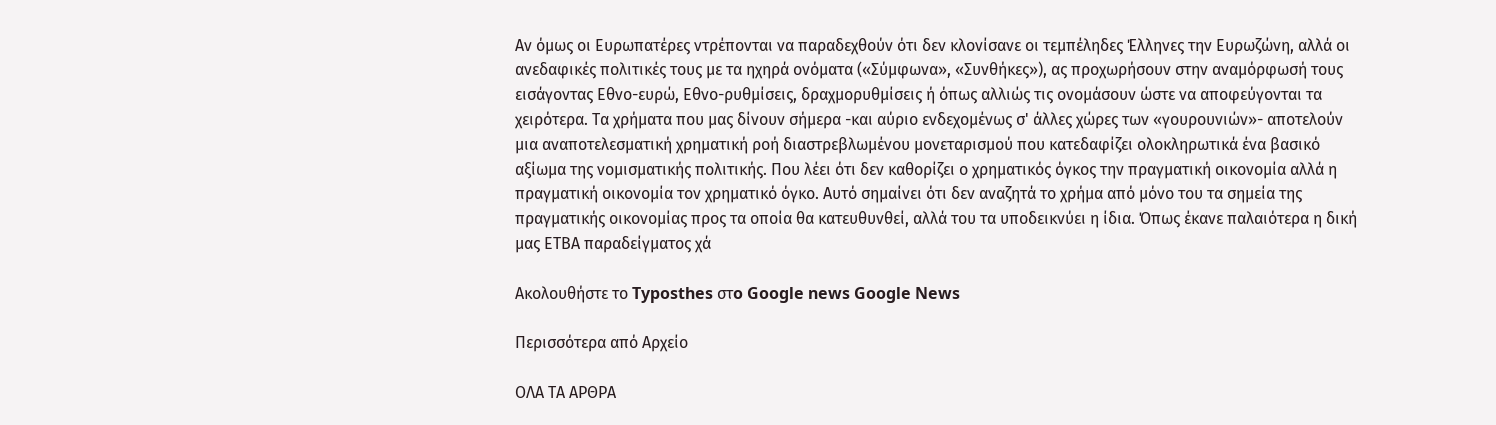Αν όμως οι Ευρωπατέρες ντρέπονται να παραδεχθούν ότι δεν κλονίσανε οι τεμπέληδες Έλληνες την Ευρωζώνη, αλλά οι ανεδαφικές πολιτικές τους με τα ηχηρά ονόματα («Σύμφωνα», «Συνθήκες»), ας προχωρήσουν στην αναμόρφωσή τους εισάγοντας Εθνο-ευρώ, Εθνο-ρυθμίσεις, δραχμορυθμίσεις ή όπως αλλιώς τις ονομάσουν ώστε να αποφεύγονται τα χειρότερα. Τα χρήματα που μας δίνουν σήμερα -και αύριο ενδεχομένως σ' άλλες χώρες των «γουρουνιών»- αποτελούν μια αναποτελεσματική χρηματική ροή διαστρεβλωμένου μονεταρισμού που κατεδαφίζει ολοκληρωτικά ένα βασικό αξίωμα της νομισματικής πολιτικής. Που λέει ότι δεν καθορίζει ο χρηματικός όγκος την πραγματική οικονομία αλλά η πραγματική οικονομία τον χρηματικό όγκο. Αυτό σημαίνει ότι δεν αναζητά το χρήμα από μόνο του τα σημεία της πραγματικής οικονομίας προς τα οποία θα κατευθυνθεί, αλλά του τα υποδεικνύει η ίδια. Όπως έκανε παλαιότερα η δική μας ΕΤΒΑ παραδείγματος χά

Ακολουθήστε το Typosthes στo Google news Google News

Περισσότερα από Αρχείο

ΟΛΑ ΤΑ ΑΡΘΡΑ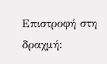Επιστροφή στη δραχμή: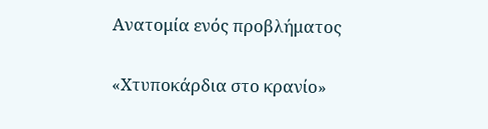Ανατομία ενός προβλήματος

«Χτυποκάρδια στο κρανίο»